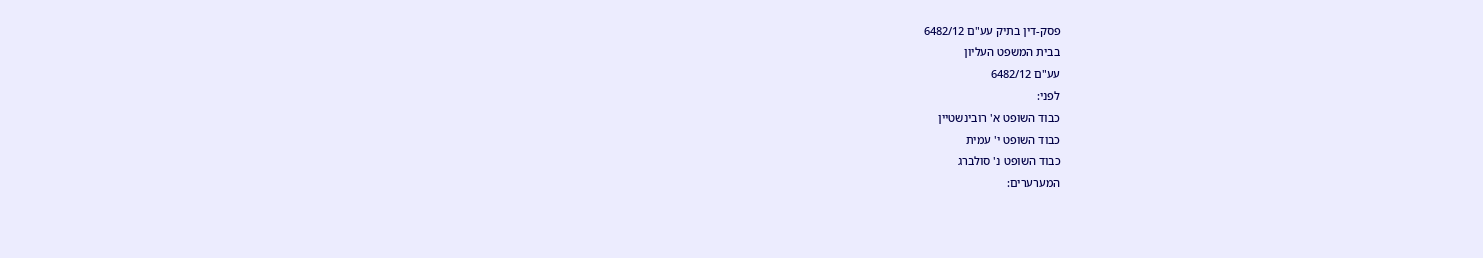פסק-דין בתיק עע"ם 6482/12
בבית המשפט העליון
עע"ם 6482/12
לפני:
כבוד השופט א' רובינשטיין
כבוד השופט י' עמית
כבוד השופט נ' סולברג
המערערים: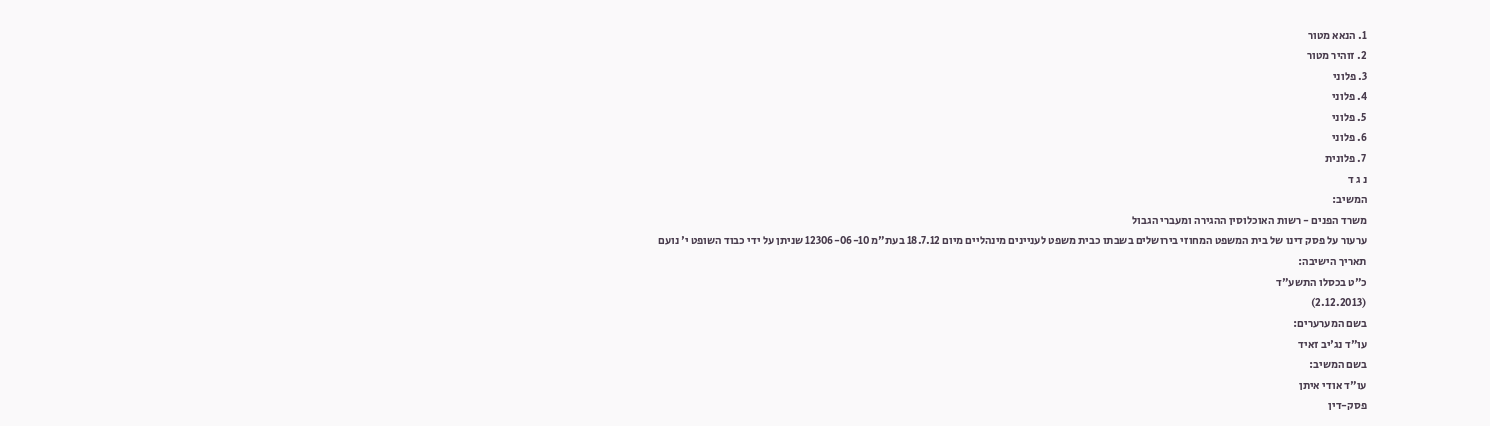1. הנאא מטור
2. זוהיר מטור
3. פלוני
4. פלוני
5. פלוני
6. פלוני
7. פלונית
נ ג ד
המשיב:
משרד הפנים - רשות האוכלוסין ההגירה ומעברי הגבול
ערעור על פסק דינו של בית המשפט המחוזי בירושלים בשבתו כבית משפט לעניינים מינהליים מיום 18.7.12 בעת"מ 12306-06-10 שניתן על ידי כבוד השופט י' נועם
תאריך הישיבה:
כ"ט בכסלו התשע"ד
(2.12.2013)
בשם המערערים:
עו"ד נג'יב זאיד
בשם המשיב:
עו"ד אודי איתן
פסק-דין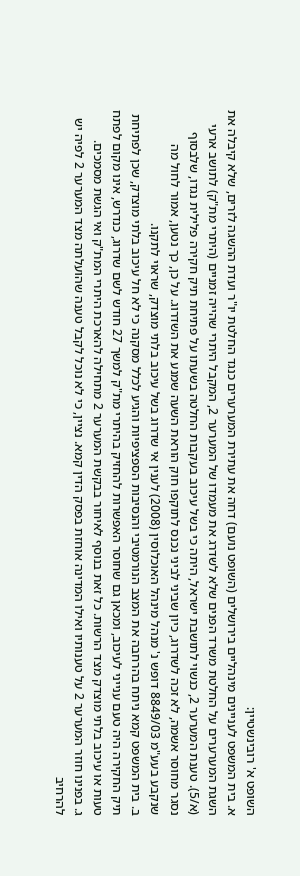השופט א' רובינשטיין:
א. בית המשפט לעניינים מינהליים בירושלים (השופט נועם) דחה את עתירת המערערים כנגד החלטת יו"ר ועדת ההשגה לזרים, שלא קיבלה את השגת המערערים על החלטת משרד הפנים שלא לשדרג את מעמדו של המערער 2, המקבל היתרי שהייה זמניים (היתרי מת"ק) לתושב ארעי (א/5). טענת המערער 2, כנשוי לתושבת ישראל, היתה כי בשל עיכוב בעקבות החלטה בשעתו על פתיחת תיק חקירה פלילית נגדו, שלבסוף נסגר מחוסר אשמה, לא זכה לשדרוג, כיון שביני לביני נכנס לתוקפו חוק הוראת השעה שמנע את השדרוג. על כן, כך נטען, אמור לחול מה שנקבע בעע"מ 8849/03 דופש נ' מנהל מינהל האוכלוסין (2008) לענין אי שדרוג בשל עיכוב בלתי מוצדק, שראוי לתקנו.
ב. בית המשפט קמא ניתח בהרחבה את המצב הנורמטיבי והנסיבות הספציפיות והגיע לכלל מסקנה כי לא חל עיכוב בלתי מוצדק, שכן לפתיחת תיק החקירה היה טעם ענייני לעיכוב, ומכאן גם שחוסר האפשרות להחזיק בהיתרי מת"ק למשך 27 חודש לשם שדרוג, כנדרש, אינו מקום לפתח טעות או עיכוב בלתי מוצדק מצד הרשות. כל זאת בנוסף לאיחור בבקשת המערער 2 מתחילה להארכת היתרי המת"ק ואי הגשת מסמכים.
ג. בפנינו חוזר המערער 2 על טענותיו ואילו המדינה אוחזת בפסק הדין קמא. נציין, כי לא נוכל לקבל טענה שהועלתה מצד המערער 2 לפיה יש להרחיב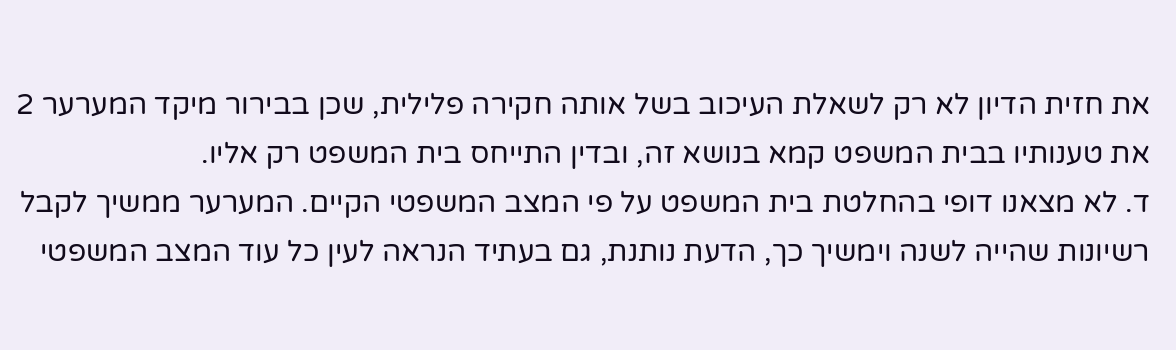את חזית הדיון לא רק לשאלת העיכוב בשל אותה חקירה פלילית, שכן בבירור מיקד המערער 2 את טענותיו בבית המשפט קמא בנושא זה, ובדין התייחס בית המשפט רק אליו.
ד. לא מצאנו דופי בהחלטת בית המשפט על פי המצב המשפטי הקיים. המערער ממשיך לקבל רשיונות שהייה לשנה וימשיך כך, הדעת נותנת, גם בעתיד הנראה לעין כל עוד המצב המשפטי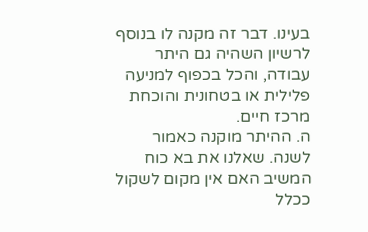בעינו. דבר זה מקנה לו בנוסף לרשיון השהיה גם היתר עבודה, והכל בכפוף למניעה פלילית או בטחונית והוכחת מרכז חיים.
ה. ההיתר מוקנה כאמור לשנה. שאלנו את בא כוח המשיב האם אין מקום לשקול ככלל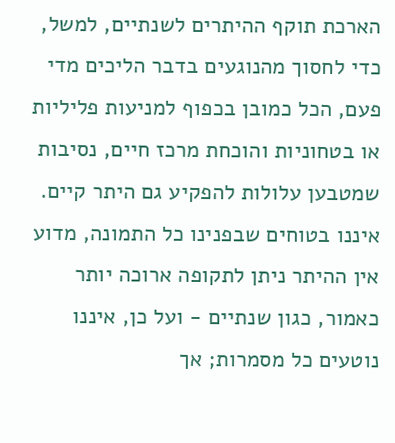הארכת תוקף ההיתרים לשנתיים, למשל, כדי לחסוך מהנוגעים בדבר הליכים מדי פעם, הכל כמובן בכפוף למניעות פליליות או בטחוניות והוכחת מרכז חיים, נסיבות שמטבען עלולות להפקיע גם היתר קיים. איננו בטוחים שבפנינו כל התמונה, מדוע אין ההיתר ניתן לתקופה ארוכה יותר כאמור, כגון שנתיים - ועל כן, איננו נוטעים כל מסמרות; אך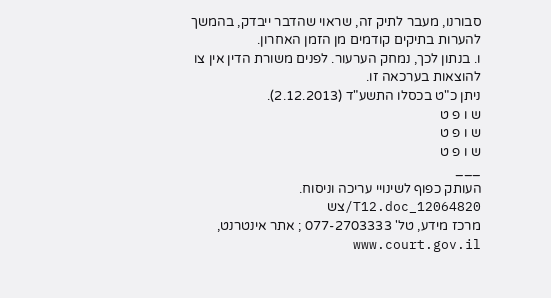סבורנו, מעבר לתיק זה, שראוי שהדבר ייבדק, בהמשך להערות בתיקים קודמים מן הזמן האחרון.
ו. בנתון לכך, נמחק הערעור. לפנים משורת הדין אין צו להוצאות בערכאה זו.
ניתן כ"ט בכסלו התשע"ד (2.12.2013).
ש ו פ ט
ש ו פ ט
ש ו פ ט
___
העותק כפוף לשינויי עריכה וניסוח. 12064820_T12.doc/צש
מרכז מידע, טל' 077-2703333 ; אתר אינטרנט, www.court.gov.il